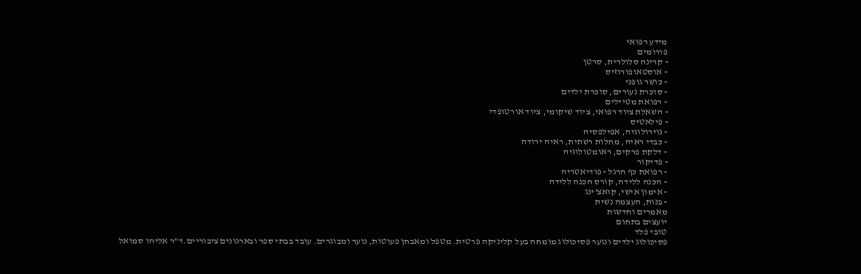מידע רפואי
פורומים
- קרינה סלולרית, סרטן
- אוסטאופורוזיס
- כושר גופני
- סוכרת נעורים, סוכרת ילדים
- רפואת מטיילים
- השאלת ציוד רפואי, ציוד שיקומי, ציוד אורטופדי
- פילאטיס
- נוירולוגיה, אפילפסיה
- כבדי ראיה, מחלות רשתית, ראיה ירודה
- דלקת פרקים, ראומטולוגיה
- פדיקור
- רפואת כף הרגל - פודיאטריה
- הכנה ללידה, קורס הכנה ללידה
- אימון אישי, קואצ'ינג
- בנות, העצמה נשית
מאמרים וחדשות
יועצים בתחום
טובי פלד
פסיכולוג ילדים ונוער פסיכולוג מומחה בעל קליניקה פרטית. מטפל ומאבחן פעוטות, נוער ומבוגרים. עובד בבתי ספר ובארגונים ציבוריים.ד"ר אליהו סמואל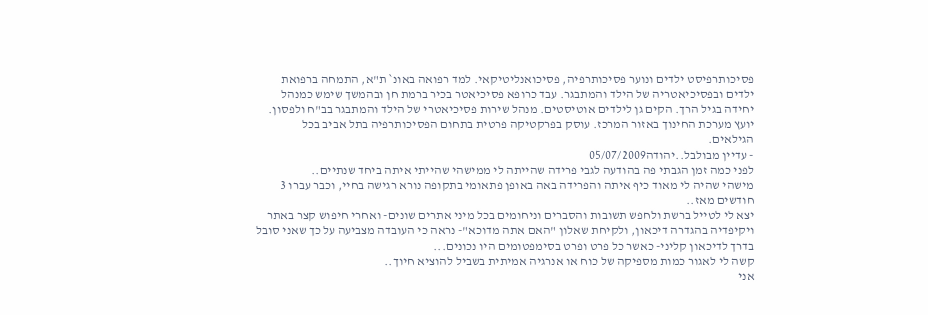פסיכותרפיסט ילדים ונוער פסיכותרפיה, פסיכואנליטיקאי. למד רפואה באונ` ת"א, התמחה ברפואת ילדים ובפסיכיאטריה של הילד והמתבגר. עבד כרופא פסיכיאטר בכיר ברמת חן ובהמשך שימש כמנהל יחידה בגיל הרך. הקים גן לילדים אוטיסטים. מנהל שירות פסיכיאטרי של הילד והמתבגר בב"ח ולפסון. יועץ מערכת החינוך באזור המרכז. עוסק בפרקטיקה פרטית בתחום הפסיכותרפיה בתל אביב בכל הגילאים.
- עדיין מבולבל..יהודה05/07/2009
לפני כמה זמן הגבתי פה בהודעה לגבי פרידה שהייתה לי ממישהי שהייתי איתה ביחד שנתיים..
מישהי שהיה לי מאוד כיף איתה והפרידה באה באופן פתאומי בתקופה נורא רגישה בחיי, וכבר עברו 3 חודשים מאז..
יצא לי לטייל ברשת ולחפש תשובות והסברים וניחומים בכל מיני אתרים שונים- ואחרי חיפוש קצר באתר ויקיפדיה בהגדרה דיכאון, ולקיחת שאלון "האם אתה מדוכא"- נראה כי העובדה מצביעה על כך שאני סובל בדרך לדיכאון קליני- כאשר כל פרט ופרט בסימפטומים היו נכונים...
קשה לי לאגור כמות מספיקה של כוח או אנרגיה אמיתית בשביל להוציא חיוך..
אני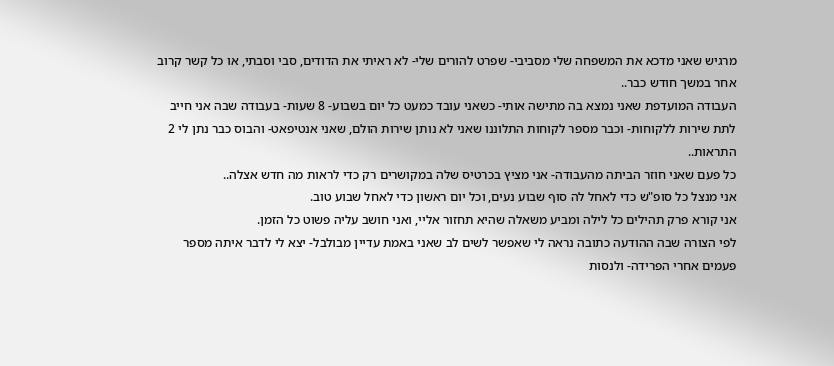מרגיש שאני מדכא את המשפחה שלי מסביבי- שפרט להורים שלי- לא ראיתי את הדודים, סבי וסבתי, או כל קשר קרוב אחר במשך חודש כבר..
העבודה המועדפת שאני נמצא בה מתישה אותי- כשאני עובד כמעט כל יום בשבוע- 8 שעות- בעבודה שבה אני חייב לתת שירות ללקוחות- וכבר מספר לקוחות התלוננו שאני לא נותן שירות הולם, שאני אנטיפאט- והבוס כבר נתן לי 2 התראות..
כל פעם שאני חוזר הביתה מהעבודה- אני מציץ בכרטיס שלה במקושרים רק כדי לראות מה חדש אצלה..
אני מנצל כל סופ"ש כדי לאחל לה סוף שבוע נעים, וכל יום ראשון כדי לאחל שבוע טוב.
אני קורא פרק תהילים כל לילה ומביע משאלה שהיא תחזור אליי, ואני חושב עליה פשוט כל הזמן.
לפי הצורה שבה ההודעה כתובה נראה לי שאפשר לשים לב שאני באמת עדיין מבולבל- יצא לי לדבר איתה מספר פעמים אחרי הפרידה- ולנסות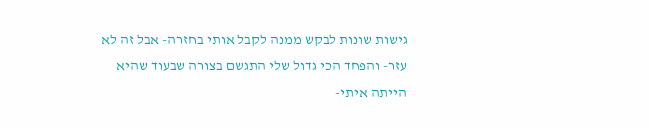גישות שונות לבקש ממנה לקבל אותי בחזרה- אבל זה לא עזר- והפחד הכי גדול שלי התגשם בצורה שבעוד שהיא הייתה איתי-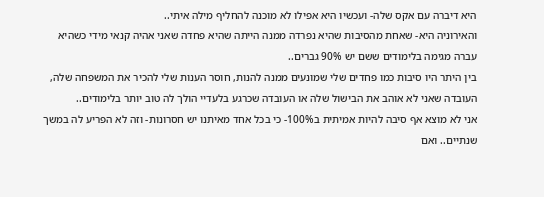היא דיברה עם אקס שלה- ועכשיו היא אפילו לא מוכנה להחליף מילה איתי..
והאירוניה היא- שאחת מהסיבות שהיא נפרדה ממנה הייתה שהיא פחדה שאני אהיה קנאי מידי כשהיא עברה מגימה בלימודים ששם יש 90% גברים..
בין היתר היו סיבות כמו פחדים שלי שמונעים ממנה להנות, חוסר הענות שלי להכיר את המשפחה שלה, העובדה שאני לא אוהב את הבישול שלה או העובדה שכרגע בלעדיי הולך לה טוב יותר בלימודים..
אני לא מוצא אף סיבה להיות אמיתית ב100%- כי בכל אחד מאיתנו יש חסרונות- וזה לא הפריע לה במשך שנתיים.. ואם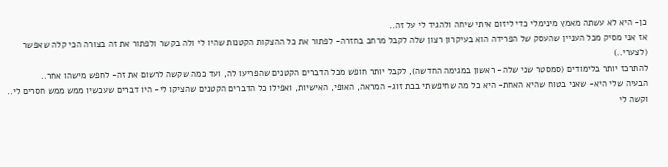כן- היא לא עשתה מאמץ מינימלי כדי ליזום איתי שיחה ולהגיד לי על זה..
אז אני מסיק מכל העניין שהעסק של הפרידה הוא בעיקרון רצון שלה לקבל מרחב בחזרה- לפתור את כל ההצקות הקטנות שהיו לי ולה בקשר ולפתור את זה בצורה הכי קלה שאפשר (לצערי..)
להתרכז יותר בלימודים (סמסטר שני שלה- ראשון במגימה החדשה), לקבל יותר חופש מכל הדברים הקטנים שהפריעו לה, ועד כמה שקשה לרשום את זה- לחפש מישהו אחר..
הבעיה שלי היא- שאני בטוח שהיא האחת- היא כל מה שחיפשתי בבת זוג- המראה, האופי, האישיות, ואפילו כל הדברים הקטנים שהציקו לי- היו דברים שעכשיו ממש ממש חסרים לי..
וקשה לי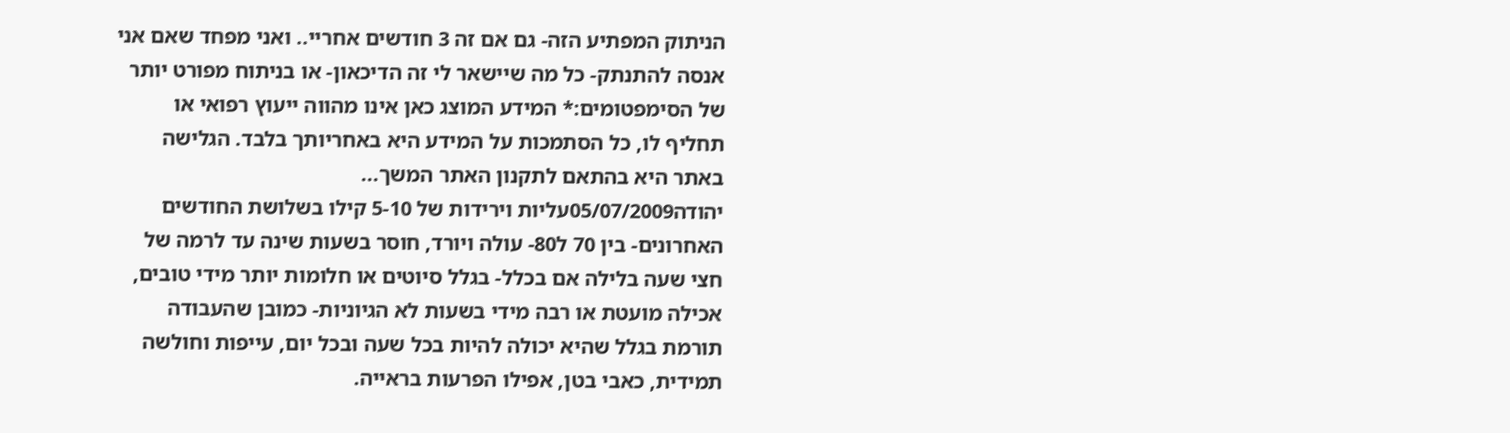הניתוק המפתיע הזה- גם אם זה 3 חודשים אחריי.. ואני מפחד שאם אני אנסה להתנתק- כל מה שיישאר לי זה הדיכאון- או בניתוח מפורט יותר של הסימפטומים:* המידע המוצג כאן אינו מהווה ייעוץ רפואי או תחליף לו, כל הסתמכות על המידע היא באחריותך בלבד. הגלישה באתר היא בהתאם לתקנון האתר המשך...
יהודה05/07/2009עליות וירידות של 5-10 קילו בשלושת החודשים האחרונים- בין 70 ל80- עולה ויורד, חוסר בשעות שינה עד לרמה של חצי שעה בלילה אם בכלל- בגלל סיוטים או חלומות יותר מידי טובים, אכילה מועטת או רבה מידי בשעות לא הגיוניות- כמובן שהעבודה תורמת בגלל שהיא יכולה להיות בכל שעה ובכל יום, עייפות וחולשה תמידית, כאבי בטן, אפילו הפרעות בראייה.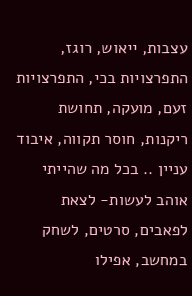עצבות, ייאוש, רוגז, התפרצויות בכי, התפרצויות זעם, מועקה, תחושת ריקנות, חוסר תקווה, איבוד עניין .. בכל מה שהייתי אוהב לעשות- לצאת לפאבים, סרטים, לשחק במחשב, אפילו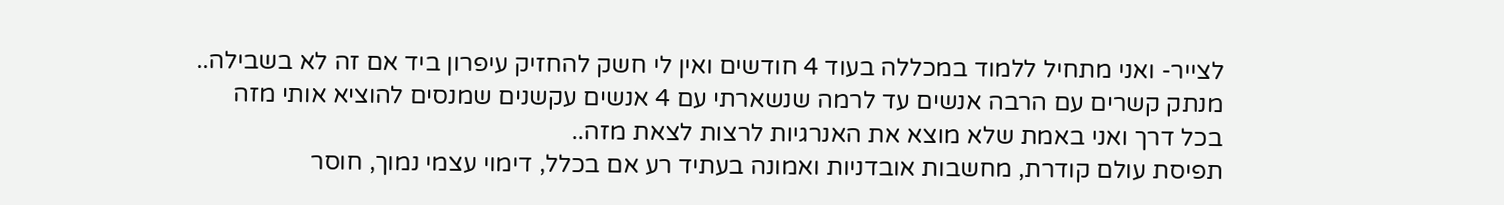לצייר- ואני מתחיל ללמוד במכללה בעוד 4 חודשים ואין לי חשק להחזיק עיפרון ביד אם זה לא בשבילה.. מנתק קשרים עם הרבה אנשים עד לרמה שנשארתי עם 4 אנשים עקשנים שמנסים להוציא אותי מזה בכל דרך ואני באמת שלא מוצא את האנרגיות לרצות לצאת מזה..
תפיסת עולם קודרת, מחשבות אובדניות ואמונה בעתיד רע אם בכלל, דימוי עצמי נמוך, חוסר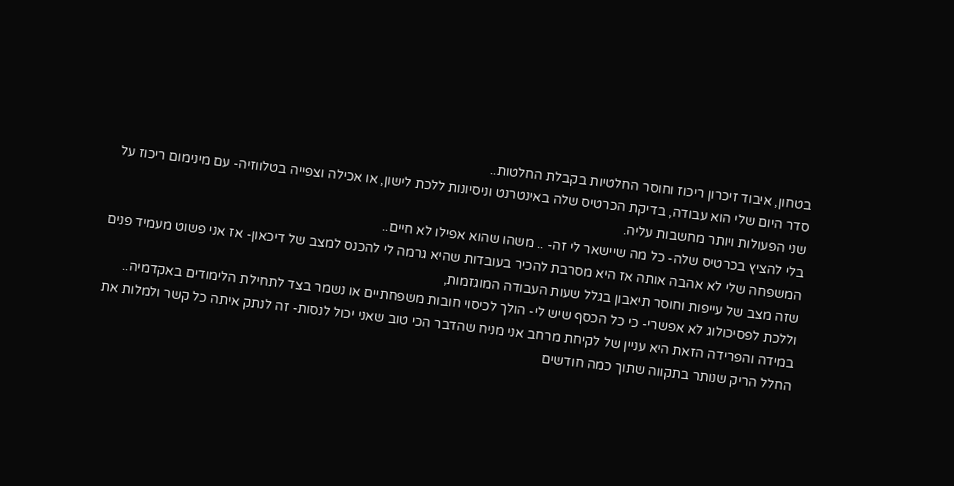בטחון, איבוד זיכרון ריכוז וחוסר החלטיות בקבלת החלטות..
סדר היום שלי הוא עבודה, בדיקת הכרטיס שלה באינטרנט וניסיונות ללכת לישון, או אכילה וצפייה בטלווזיה- עם מינימום ריכוז על שני הפעולות ויותר מחשבות עליה.
בלי להציץ בכרטיס שלה- כל מה שיישאר לי זה- .. משהו שהוא אפילו לא חיים..
המשפחה שלי לא אהבה אותה אז היא מסרבת להכיר בעובדות שהיא גרמה לי להכנס למצב של דיכאון- אז אני פשוט מעמיד פנים שזה מצב של עייפות וחוסר תיאבון בגלל שעות העבודה המוגזמות,
וללכת לפסיכולוג לא אפשרי- כי כל הכסף שיש לי- הולך לכיסוי חובות משפחתיים או נשמר בצד לתחילת הלימודים באקדמיה..
במידה והפרידה הזאת היא עניין של לקיחת מרחב אני מניח שהדבר הכי טוב שאני יכול לנסות- זה לנתק איתה כל קשר ולמלות את החלל הריק שנותר בתקווה שתוך כמה חודשים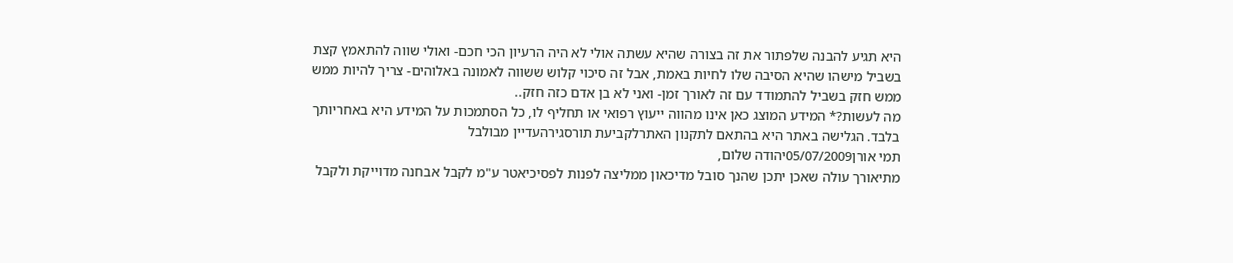היא תגיע להבנה שלפתור את זה בצורה שהיא עשתה אולי לא היה הרעיון הכי חכם- ואולי שווה להתאמץ קצת בשביל מישהו שהיא הסיבה שלו לחיות באמת, אבל זה סיכוי קלוש ששווה לאמונה באלוהים- צריך להיות ממש ממש חזק בשביל להתמודד עם זה לאורך זמן- ואני לא בן אדם כזה חזק..
מה לעשות?* המידע המוצג כאן אינו מהווה ייעוץ רפואי או תחליף לו, כל הסתמכות על המידע היא באחריותך בלבד. הגלישה באתר היא בהתאם לתקנון האתרלקביעת תורסגירהעדיין מבולבל
תמי אורן05/07/2009יהודה שלום,
מתיאורך עולה שאכן יתכן שהנך סובל מדיכאון ממליצה לפנות לפסיכיאטר ע"מ לקבל אבחנה מדוייקת ולקבל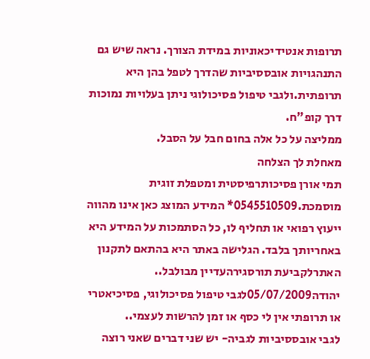תרופות אנטידיכאוניות במידת הצורך. נראה שיש גם התנהגויות אובססיביות שהדרך לטפל בהן היא תרופתית.ולגבי טיפול פסיכולוגי ניתן בעלויות נמוכות דרך קופ"ח.
ממליצה על כל אלה בחום חבל על הסבל.
מאחלת לך הצלחה
תמי אורן פסיכותרפיסטית ומטפלת זוגית מוסמכת.0545510509* המידע המוצג כאן אינו מהווה ייעוץ רפואי או תחליף לו, כל הסתמכות על המידע היא באחריותך בלבד. הגלישה באתר היא בהתאם לתקנון האתרלקביעת תורסגירהעדיין מבולבל..
יהודה05/07/2009לגבי טיפול פסיכולוגי, פסיכיאטרי או תרופתי אין לי כסף או זמן להרשות לעצמי..
לגבי אובססיביות לגביה- יש שני דברים שאני רוצה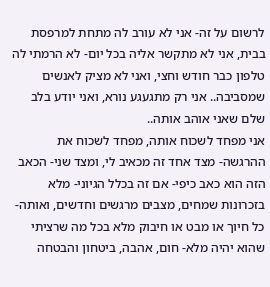לרשום על זה- אני לא עורב לה מתחת למרפסת בבית, אני לא מתקשר אליה בכל יום- לא הרמתי לה טלפון כבר חודש וחצי, ואני לא מציק לאנשים שמסביבה.. אני רק מתגעגע נורא, ואני יודע בלב שלם שאני אוהב אותה..
אני מפחד לשכוח אותה, מפחד לשכוח את ההרגשה- מצד אחד זה מכאיב לי, ומצד שני- הכאב הזה הוא כאב כיפי- אם זה בכלל הגיוני- מלא בזכרונות שמחים, מצבים מרגשים וחדשים, ואותה- כל חיוך או מבט או חיבוק מלא בכל מה שרציתי שהוא יהיה מלא- חום, אהבה, ביטחון והבטחה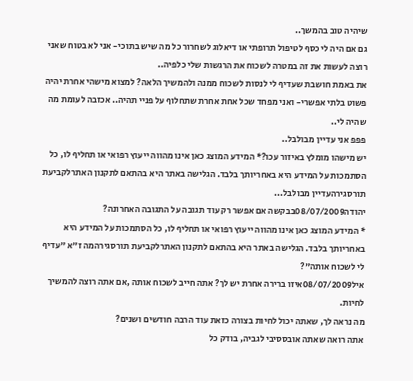שיהיה טוב בהמשך..
גם אם היה לי כסף לטיפול תרופתי או דיאלוג לשחרור כל מה שיש בתוכי- אני לא בטוח שאני רוצה לעשות את זה במטרה לשכוח את הרגשות שלי כלפיה..
את באמת חושבת שעדיף לי לנסות לשכוח ממנה ולהמשיך הלאה? למצוא מישהי אחרת יהיה פשוט בלתי אפשרי- ואני מפחד שכל אחת אחרת שתחלוף על פניי תהיה.. אכזבה לעומת מה שהיה לי..
פפפ אני עדיין מבולבל..
יש מישהו מומלץ באיזור עכו?* המידע המוצג כאן אינו מהווה ייעוץ רפואי או תחליף לו, כל הסתמכות על המידע היא באחריותך בלבד. הגלישה באתר היא בהתאם לתקנון האתרלקביעת תורסגירהעדיין מבולבל...
יהודה08/07/2009בבקשה אם אפשר רק עוד תגובה על התגובה האחרונה?
* המידע המוצג כאן אינו מהווה ייעוץ רפואי או תחליף לו, כל הסתמכות על המידע היא באחריותך בלבד. הגלישה באתר היא בהתאם לתקנון האתרלקביעת תורסגירהמה ז"א "עדיף לי לשכוח אותה"?
איל08/07/2009איזו ברירה אחרת יש לך? אתה חייב לשכוח אותה ,אם אתה רוצה להמשיך לחיות.
מה נראה לך, שאתה יכול לחיות בצורה כזאת עוד הרבה חודשים ושנים?
אתה רואה שאתה אובססיבי לגביה, בודק כל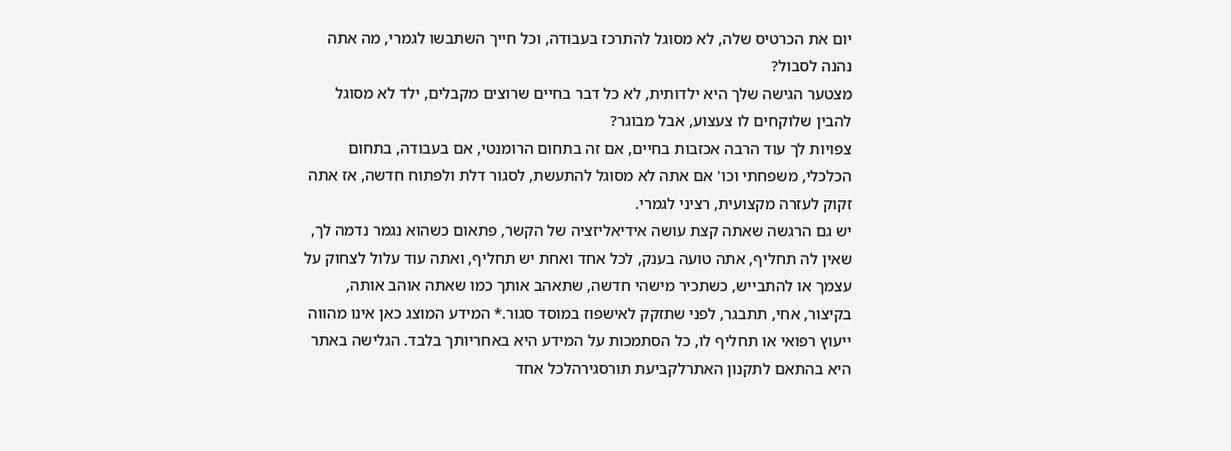יום את הכרטיס שלה, לא מסוגל להתרכז בעבודה, וכל חייך השתבשו לגמרי, מה אתה נהנה לסבול?
מצטער הגישה שלך היא ילדותית, לא כל דבר בחיים שרוצים מקבלים, ילד לא מסוגל להבין שלוקחים לו צעצוע, אבל מבוגר?
צפויות לך עוד הרבה אכזבות בחיים, אם זה בתחום הרומנטי, אם בעבודה, בתחום הכלכלי, משפחתי וכו' אם אתה לא מסוגל להתעשת, לסגור דלת ולפתוח חדשה, אז אתה זקוק לעזרה מקצועית, רציני לגמרי.
יש גם הרגשה שאתה קצת עושה אידיאליזציה של הקשר, פתאום כשהוא נגמר נדמה לך, שאין לה תחליף, אתה טועה בענק, לכל אחד ואחת יש תחליף, ואתה עוד עלול לצחוק על עצמך או להתבייש, כשתכיר מישהי חדשה, שתאהב אותך כמו שאתה אוהב אותה, בקיצור, אחי, תתבגר, לפני שתזקק לאישפוז במוסד סגור.* המידע המוצג כאן אינו מהווה ייעוץ רפואי או תחליף לו, כל הסתמכות על המידע היא באחריותך בלבד. הגלישה באתר היא בהתאם לתקנון האתרלקביעת תורסגירהלכל אחד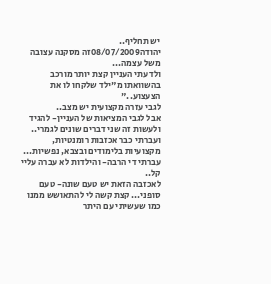יש תחליף..
יהודה08/07/2009זה מסקנה עצובה משל עצמה...
ולדעתי העניין קצת יותר מורכב בהשוואתו מ"ילד שלקחו לו את הצעצוע.."
לגבי עזרה מקצועית יש מצב..
אבל לגבי המציאות של העניין- להגיד ולעשות זה שני דברים שונים לגמרי..
ועברתי כבר אכזבות רומנטיות, מקצועיות בלימודים ובצבא, נפשיות...
עברתי די הרבה- והילדות לא עברה עליי קל..
לאכזבה הזאת יש טעם שונה- טעם סופני... קצת קשה לי להתאושש ממנו כמו שעשיתי עם היתר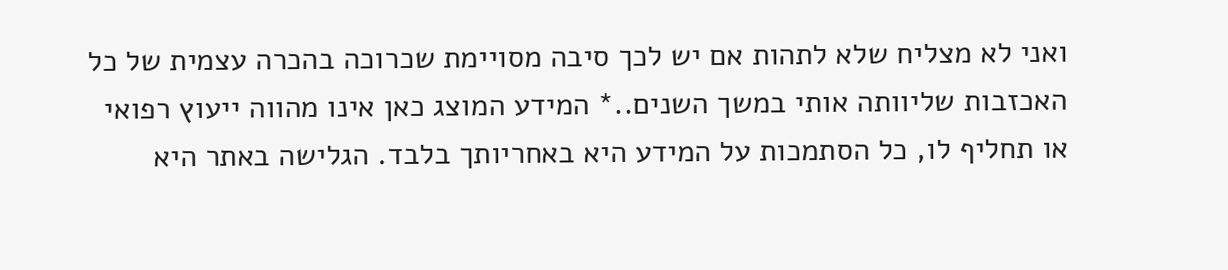ואני לא מצליח שלא לתהות אם יש לכך סיבה מסויימת שכרוכה בהכרה עצמית של כל האכזבות שליוותה אותי במשך השנים..* המידע המוצג כאן אינו מהווה ייעוץ רפואי או תחליף לו, כל הסתמכות על המידע היא באחריותך בלבד. הגלישה באתר היא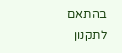בהתאם לתקנון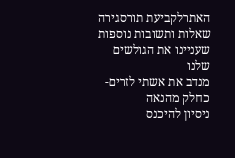האתרלקביעת תורסגירה
שאלות ותשובות נוספות שעניינו את הגולשים שלנו
מנדב את אשתי לזרים- כחלק מהנאה
ניסיון להיכנס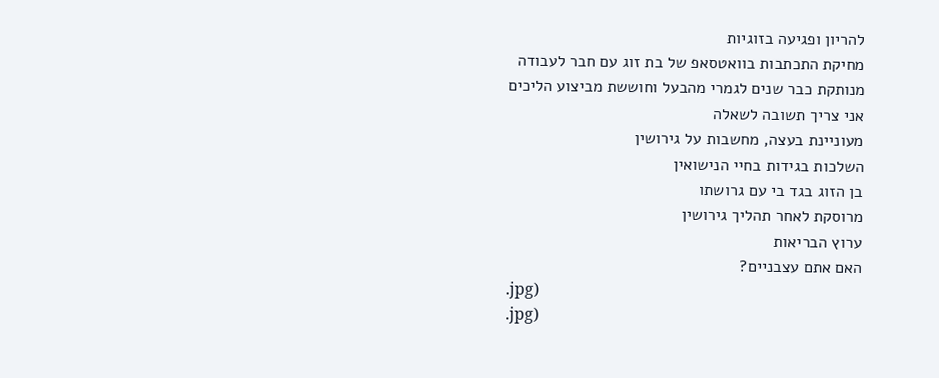להריון ופגיעה בזוגיות
מחיקת התכתבות בוואטסאפ של בת זוג עם חבר לעבודה
מנותקת כבר שנים לגמרי מהבעל וחוששת מביצוע הליכים
אני צריך תשובה לשאלה
מעוניינת בעצה, מחשבות על גירושין
השלכות בגידות בחיי הנישואין
בן הזוג בגד בי עם גרושתו
מרוסקת לאחר תהליך גירושין
ערוץ הבריאות
האם אתם עצבניים?
.jpg)
.jpg)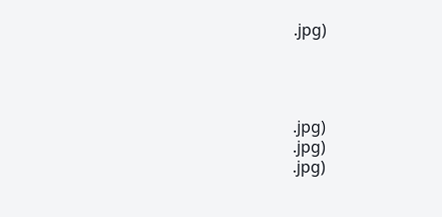.jpg)




.jpg)
.jpg)
.jpg)